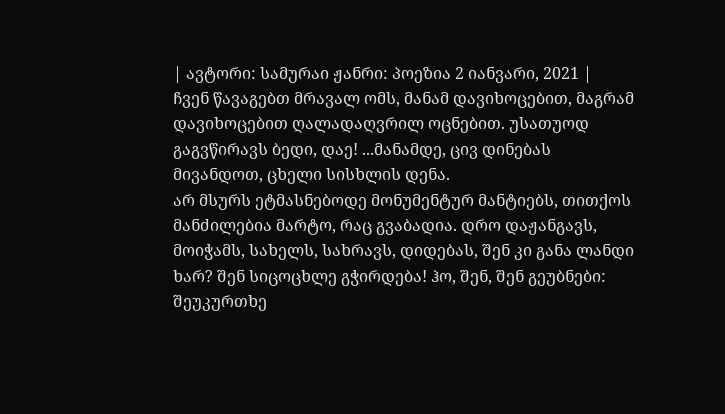| ავტორი: სამურაი ჟანრი: პოეზია 2 იანვარი, 2021 |
ჩვენ წავაგებთ მრავალ ომს, მანამ დავიხოცებით, მაგრამ დავიხოცებით ღალადაღვრილ ოცნებით. უსათუოდ გაგვწირავს ბედი, დაე! ...მანამდე, ცივ დინებას მივანდოთ, ცხელი სისხლის დენა.
არ მსურს ეტმასნებოდე მონუმენტურ მანტიებს, თითქოს მანძილებია მარტო, რაც გვაბადია. დრო დაჟანგავს, მოიჭამს, სახელს, სახრავს, დიდებას, შენ კი განა ლანდი ხარ? შენ სიცოცხლე გჭირდება! ჰო, შენ, შენ გეუბნები: შეუკურთხე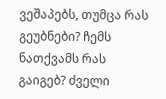ვეშაპებს, თუმცა რას გეუბნები? ჩემს ნათქვამს რას გაიგებ? ძველი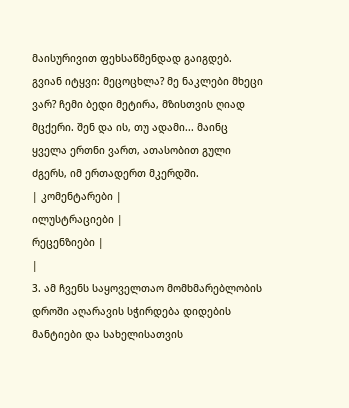მაისურივით ფეხსაწმენდად გაიგდებ.
გვიან იტყვი: მეცოცხლა? მე ნაკლები მხეცი ვარ? ჩემი ბედი მეტირა, მზისთვის ღიად მცქერი. შენ და ის, თუ ადამი... მაინც ყველა ერთნი ვართ, ათასობით გული ძგერს, იმ ერთადერთ მკერდში.
| კომენტარები |
ილუსტრაციები |
რეცენზიები |
|
3. ამ ჩვენს საყოველთაო მომხმარებლობის დროში აღარავის სჭირდება დიდების მანტიები და სახელისათვის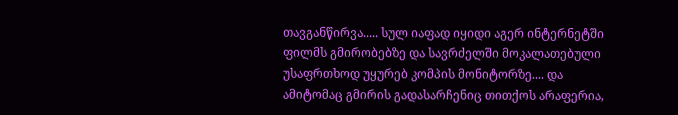თავგანწირვა..... სულ იაფად იყიდი აგერ ინტერნეტში ფილმს გმირობებზე და სავრძელში მოკალათებული უსაფრთხოდ უყურებ კომპის მონიტორზე.... და ამიტომაც გმირის გადასარჩენიც თითქოს არაფერია,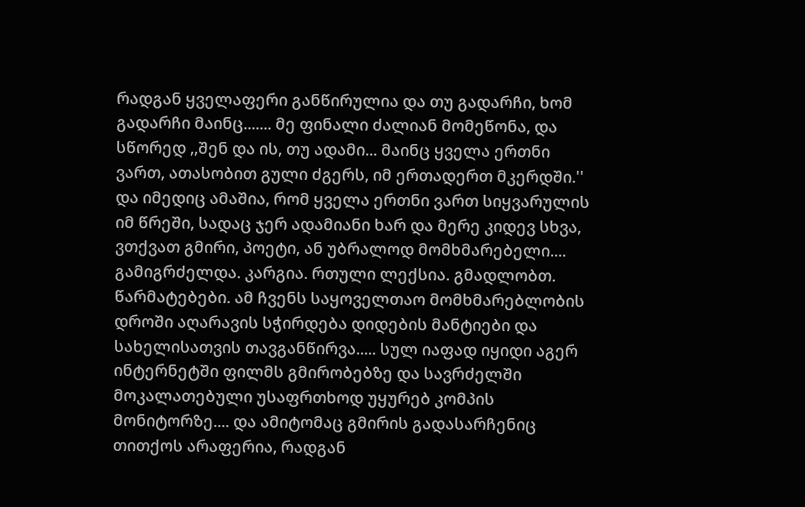რადგან ყველაფერი განწირულია და თუ გადარჩი, ხომ გადარჩი მაინც....... მე ფინალი ძალიან მომეწონა, და სწორედ ,,შენ და ის, თუ ადამი... მაინც ყველა ერთნი ვართ, ათასობით გული ძგერს, იმ ერთადერთ მკერდში.'' და იმედიც ამაშია, რომ ყველა ერთნი ვართ სიყვარულის იმ წრეში, სადაც ჯერ ადამიანი ხარ და მერე კიდევ სხვა, ვთქვათ გმირი, პოეტი, ან უბრალოდ მომხმარებელი.... გამიგრძელდა. კარგია. რთული ლექსია. გმადლობთ. წარმატებები. ამ ჩვენს საყოველთაო მომხმარებლობის დროში აღარავის სჭირდება დიდების მანტიები და სახელისათვის თავგანწირვა..... სულ იაფად იყიდი აგერ ინტერნეტში ფილმს გმირობებზე და სავრძელში მოკალათებული უსაფრთხოდ უყურებ კომპის მონიტორზე.... და ამიტომაც გმირის გადასარჩენიც თითქოს არაფერია, რადგან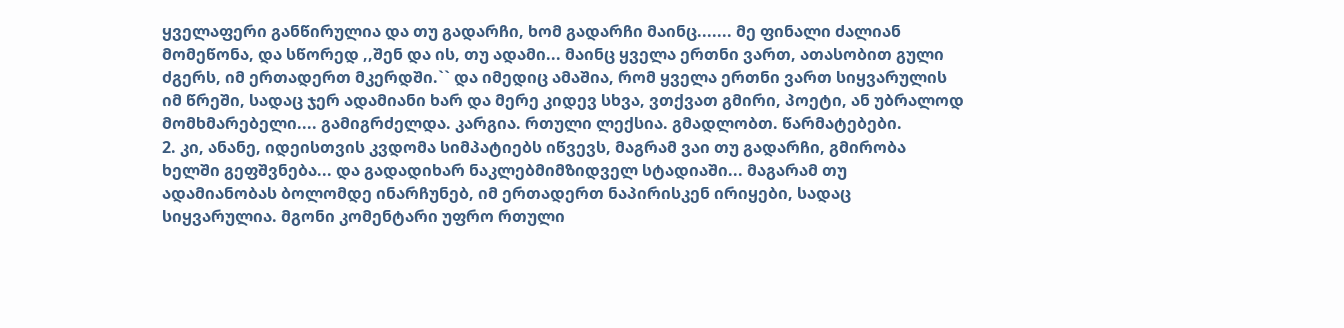ყველაფერი განწირულია და თუ გადარჩი, ხომ გადარჩი მაინც....... მე ფინალი ძალიან მომეწონა, და სწორედ ,,შენ და ის, თუ ადამი... მაინც ყველა ერთნი ვართ, ათასობით გული ძგერს, იმ ერთადერთ მკერდში.`` და იმედიც ამაშია, რომ ყველა ერთნი ვართ სიყვარულის იმ წრეში, სადაც ჯერ ადამიანი ხარ და მერე კიდევ სხვა, ვთქვათ გმირი, პოეტი, ან უბრალოდ მომხმარებელი.... გამიგრძელდა. კარგია. რთული ლექსია. გმადლობთ. წარმატებები.
2. კი, ანანე, იდეისთვის კვდომა სიმპატიებს იწვევს, მაგრამ ვაი თუ გადარჩი, გმირობა ხელში გეფშვნება... და გადადიხარ ნაკლებმიმზიდველ სტადიაში... მაგარამ თუ ადამიანობას ბოლომდე ინარჩუნებ, იმ ერთადერთ ნაპირისკენ ირიყები, სადაც სიყვარულია. მგონი კომენტარი უფრო რთული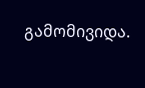გამომივიდა.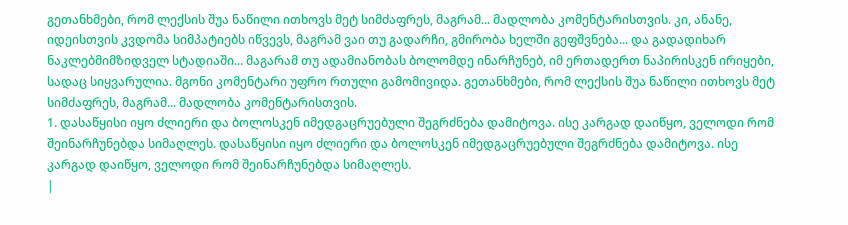გეთანხმები, რომ ლექსის შუა ნაწილი ითხოვს მეტ სიმძაფრეს, მაგრამ... მადლობა კომენტარისთვის. კი, ანანე, იდეისთვის კვდომა სიმპატიებს იწვევს, მაგრამ ვაი თუ გადარჩი, გმირობა ხელში გეფშვნება... და გადადიხარ ნაკლებმიმზიდველ სტადიაში... მაგარამ თუ ადამიანობას ბოლომდე ინარჩუნებ, იმ ერთადერთ ნაპირისკენ ირიყები, სადაც სიყვარულია. მგონი კომენტარი უფრო რთული გამომივიდა. გეთანხმები, რომ ლექსის შუა ნაწილი ითხოვს მეტ სიმძაფრეს, მაგრამ... მადლობა კომენტარისთვის.
1. დასაწყისი იყო ძლიერი და ბოლოსკენ იმედგაცრუებული შეგრძნება დამიტოვა. ისე კარგად დაიწყო, ველოდი რომ შეინარჩუნებდა სიმაღლეს. დასაწყისი იყო ძლიერი და ბოლოსკენ იმედგაცრუებული შეგრძნება დამიტოვა. ისე კარგად დაიწყო, ველოდი რომ შეინარჩუნებდა სიმაღლეს.
|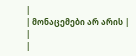|
| მონაცემები არ არის |
|
|